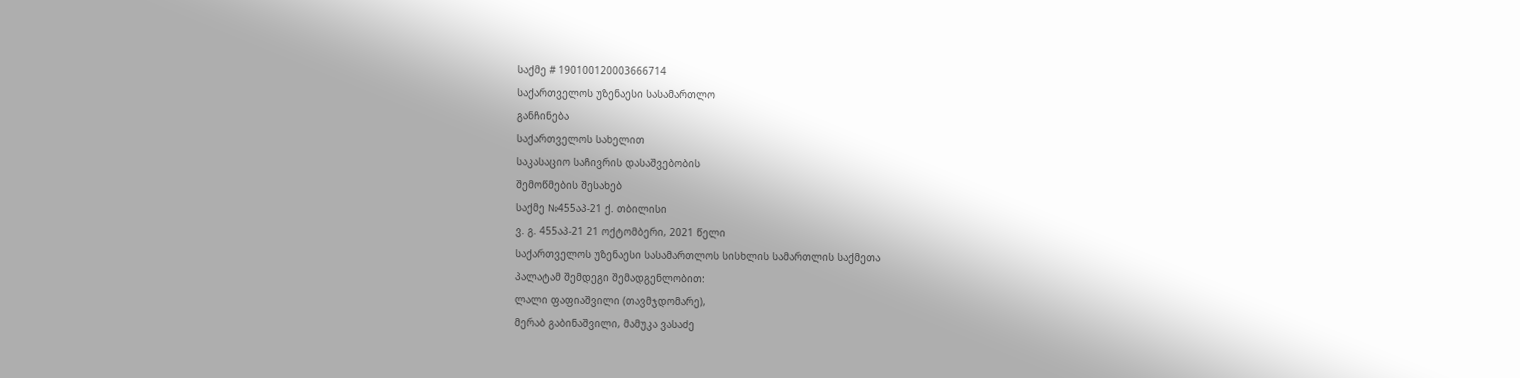საქმე # 190100120003666714
საქართველოს უზენაესი სასამართლო
განჩინება
საქართველოს სახელით
საკასაციო საჩივრის დასაშვებობის
შემოწმების შესახებ
საქმე №455აპ-21 ქ. თბილისი
ვ. გ. 455აპ-21 21 ოქტომბერი, 2021 წელი
საქართველოს უზენაესი სასამართლოს სისხლის სამართლის საქმეთა
პალატამ შემდეგი შემადგენლობით:
ლალი ფაფიაშვილი (თავმჯდომარე),
მერაბ გაბინაშვილი, მამუკა ვასაძე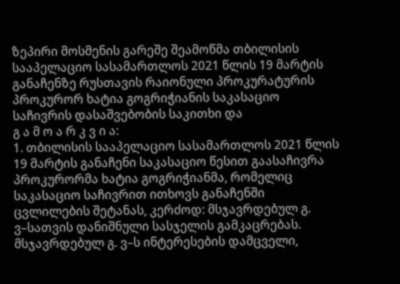ზეპირი მოსმენის გარეშე შეამოწმა თბილისის სააპელაციო სასამართლოს 2021 წლის 19 მარტის განაჩენზე რუსთავის რაიონული პროკურატურის პროკურორ ხატია გოგრიჭიანის საკასაციო საჩივრის დასაშვებობის საკითხი და
გ ა მ ო ა რ კ ვ ი ა:
1. თბილისის სააპელაციო სასამართლოს 2021 წლის 19 მარტის განაჩენი საკასაციო წესით გაასაჩივრა პროკურორმა ხატია გოგრიჭიანმა, რომელიც საკასაციო საჩივრით ითხოვს განაჩენში ცვლილების შეტანას, კერძოდ: მსჯავრდებულ გ. ვ–სათვის დანიშნული სასჯელის გამკაცრებას.
მსჯავრდებულ გ. ვ–ს ინტერესების დამცველი,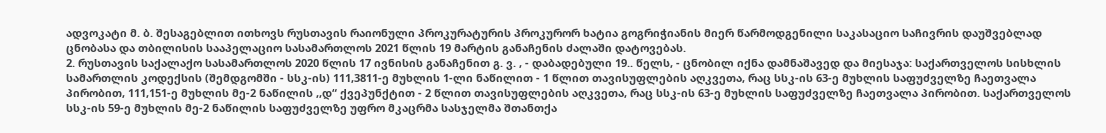ადვოკატი მ. ბ. შესაგებლით ითხოვს რუსთავის რაიონული პროკურატურის პროკურორ ხატია გოგრიჭიანის მიერ წარმოდგენილი საკასაციო საჩივრის დაუშვებლად ცნობასა და თბილისის სააპელაციო სასამართლოს 2021 წლის 19 მარტის განაჩენის ძალაში დატოვებას.
2. რუსთავის საქალაქო სასამართლოს 2020 წლის 17 ივნისის განაჩენით გ. ვ. , - დაბადებული 19.. წელს, - ცნობილ იქნა დამნაშავედ და მიესაჯა: საქართველოს სისხლის სამართლის კოდექსის (შემდგომში - სსკ-ის) 111,3811-ე მუხლის 1-ლი ნაწილით - 1 წლით თავისუფლების აღკვეთა, რაც სსკ-ის 63-ე მუხლის საფუძველზე ჩაეთვალა პირობით, 111,151-ე მუხლის მე-2 ნაწილის ,,დ“ ქვეპუნქტით - 2 წლით თავისუფლების აღკვეთა, რაც სსკ-ის 63-ე მუხლის საფუძველზე ჩაეთვალა პირობით. საქართველოს სსკ-ის 59-ე მუხლის მე-2 ნაწილის საფუძველზე უფრო მკაცრმა სასჯელმა შთანთქა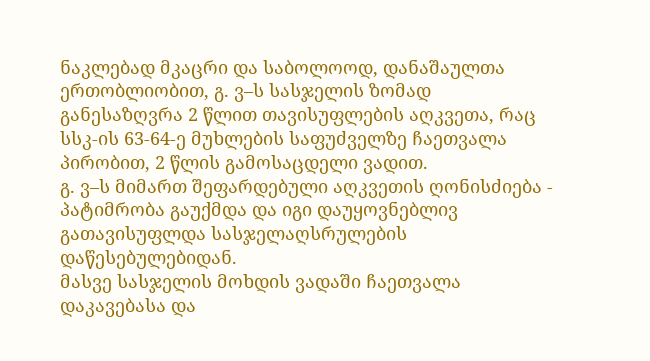ნაკლებად მკაცრი და საბოლოოდ, დანაშაულთა ერთობლიობით, გ. ვ–ს სასჯელის ზომად განესაზღვრა 2 წლით თავისუფლების აღკვეთა, რაც სსკ-ის 63-64-ე მუხლების საფუძველზე ჩაეთვალა პირობით, 2 წლის გამოსაცდელი ვადით.
გ. ვ–ს მიმართ შეფარდებული აღკვეთის ღონისძიება - პატიმრობა გაუქმდა და იგი დაუყოვნებლივ გათავისუფლდა სასჯელაღსრულების დაწესებულებიდან.
მასვე სასჯელის მოხდის ვადაში ჩაეთვალა დაკავებასა და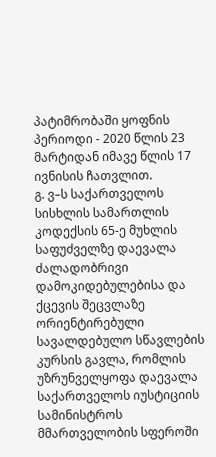პატიმრობაში ყოფნის პერიოდი - 2020 წლის 23 მარტიდან იმავე წლის 17 ივნისის ჩათვლით.
გ. ვ–ს საქართველოს სისხლის სამართლის კოდექსის 65-ე მუხლის საფუძველზე დაევალა ძალადობრივი დამოკიდებულებისა და ქცევის შეცვლაზე ორიენტირებული სავალდებულო სწავლების კურსის გავლა, რომლის უზრუნველყოფა დაევალა საქართველოს იუსტიციის სამინისტროს მმართველობის სფეროში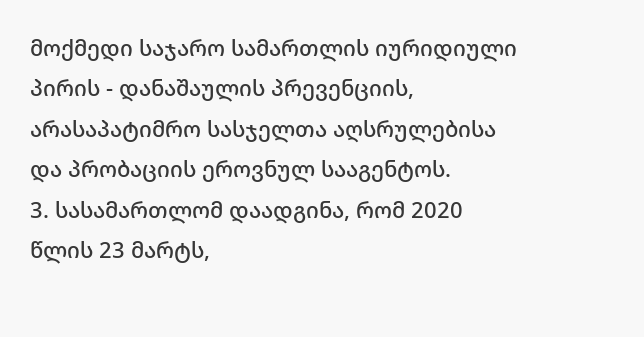მოქმედი საჯარო სამართლის იურიდიული პირის - დანაშაულის პრევენციის, არასაპატიმრო სასჯელთა აღსრულებისა და პრობაციის ეროვნულ სააგენტოს.
3. სასამართლომ დაადგინა, რომ 2020 წლის 23 მარტს,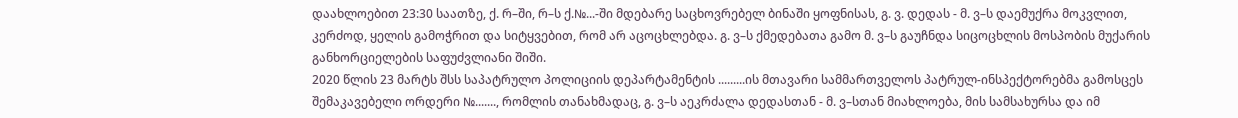დაახლოებით 23:30 საათზე, ქ. რ–ში, რ–ს ქ.№...-ში მდებარე საცხოვრებელ ბინაში ყოფნისას, გ. ვ. დედას - მ. ვ–ს დაემუქრა მოკვლით, კერძოდ, ყელის გამოჭრით და სიტყვებით, რომ არ აცოცხლებდა. გ. ვ–ს ქმედებათა გამო მ. ვ–ს გაუჩნდა სიცოცხლის მოსპობის მუქარის განხორციელების საფუძვლიანი შიში.
2020 წლის 23 მარტს შსს საპატრულო პოლიციის დეპარტამენტის .........ის მთავარი სამმართველოს პატრულ-ინსპექტორებმა გამოსცეს შემაკავებელი ორდერი №......., რომლის თანახმადაც, გ. ვ–ს აეკრძალა დედასთან - მ. ვ–სთან მიახლოება, მის სამსახურსა და იმ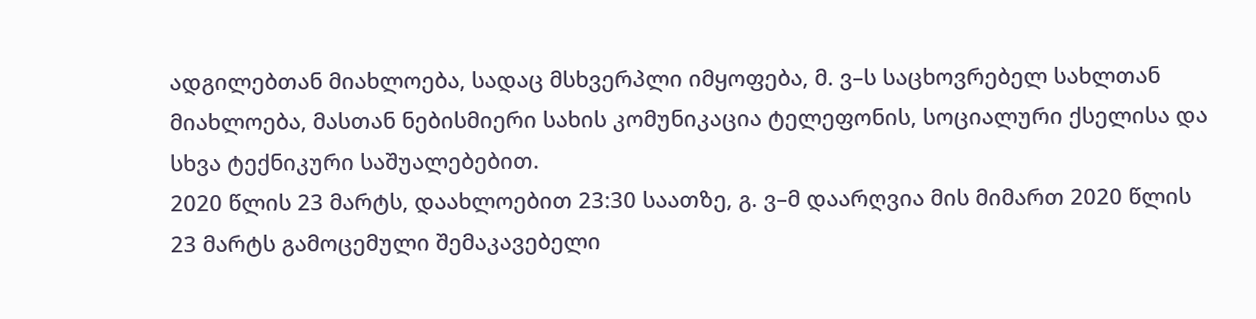ადგილებთან მიახლოება, სადაც მსხვერპლი იმყოფება, მ. ვ–ს საცხოვრებელ სახლთან მიახლოება, მასთან ნებისმიერი სახის კომუნიკაცია ტელეფონის, სოციალური ქსელისა და სხვა ტექნიკური საშუალებებით.
2020 წლის 23 მარტს, დაახლოებით 23:30 საათზე, გ. ვ–მ დაარღვია მის მიმართ 2020 წლის 23 მარტს გამოცემული შემაკავებელი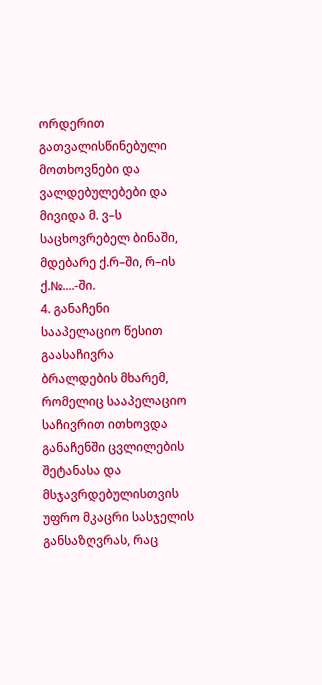ორდერით გათვალისწინებული მოთხოვნები და ვალდებულებები და მივიდა მ. ვ–ს საცხოვრებელ ბინაში, მდებარე ქ.რ–ში, რ–ის ქ.№....-ში.
4. განაჩენი სააპელაციო წესით გაასაჩივრა ბრალდების მხარემ, რომელიც სააპელაციო საჩივრით ითხოვდა განაჩენში ცვლილების შეტანასა და მსჯავრდებულისთვის უფრო მკაცრი სასჯელის განსაზღვრას, რაც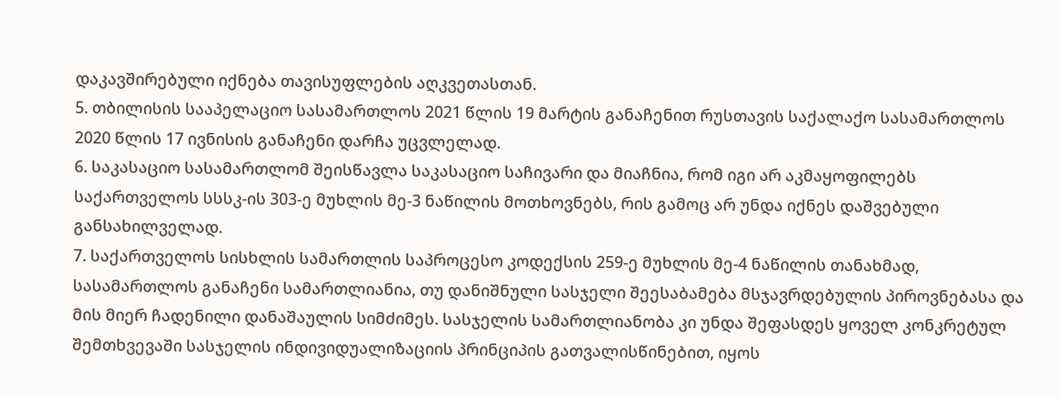დაკავშირებული იქნება თავისუფლების აღკვეთასთან.
5. თბილისის სააპელაციო სასამართლოს 2021 წლის 19 მარტის განაჩენით რუსთავის საქალაქო სასამართლოს 2020 წლის 17 ივნისის განაჩენი დარჩა უცვლელად.
6. საკასაციო სასამართლომ შეისწავლა საკასაციო საჩივარი და მიაჩნია, რომ იგი არ აკმაყოფილებს საქართველოს სსსკ-ის 303-ე მუხლის მე-3 ნაწილის მოთხოვნებს, რის გამოც არ უნდა იქნეს დაშვებული განსახილველად.
7. საქართველოს სისხლის სამართლის საპროცესო კოდექსის 259-ე მუხლის მე-4 ნაწილის თანახმად, სასამართლოს განაჩენი სამართლიანია, თუ დანიშნული სასჯელი შეესაბამება მსჯავრდებულის პიროვნებასა და მის მიერ ჩადენილი დანაშაულის სიმძიმეს. სასჯელის სამართლიანობა კი უნდა შეფასდეს ყოველ კონკრეტულ შემთხვევაში სასჯელის ინდივიდუალიზაციის პრინციპის გათვალისწინებით, იყოს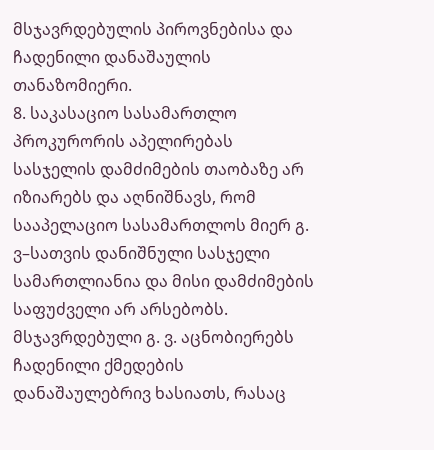მსჯავრდებულის პიროვნებისა და ჩადენილი დანაშაულის თანაზომიერი.
8. საკასაციო სასამართლო პროკურორის აპელირებას სასჯელის დამძიმების თაობაზე არ იზიარებს და აღნიშნავს, რომ სააპელაციო სასამართლოს მიერ გ. ვ–სათვის დანიშნული სასჯელი სამართლიანია და მისი დამძიმების საფუძველი არ არსებობს. მსჯავრდებული გ. ვ. აცნობიერებს ჩადენილი ქმედების დანაშაულებრივ ხასიათს, რასაც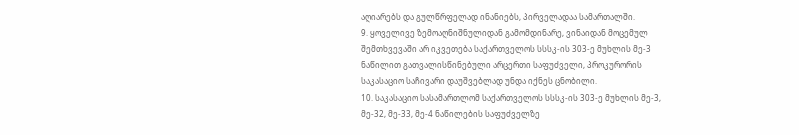აღიარებს და გულწრფელად ინანიებს, პირველადაა სამართალში.
9. ყოველივე ზემოაღნიშნულიდან გამომდინარე, ვინაიდან მოცემულ შემთხვევაში არ იკვეთება საქართველოს სსსკ-ის 303-ე მუხლის მე-3 ნაწილით გათვალისწინებული არცერთი საფუძველი, პროკურორის საკასაციო საჩივარი დაუშვებლად უნდა იქნეს ცნობილი.
10. საკასაციო სასამართლომ საქართველოს სსსკ-ის 303-ე მუხლის მე-3, მე-32, მე-33, მე-4 ნაწილების საფუძველზე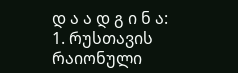დ ა ა დ გ ი ნ ა:
1. რუსთავის რაიონული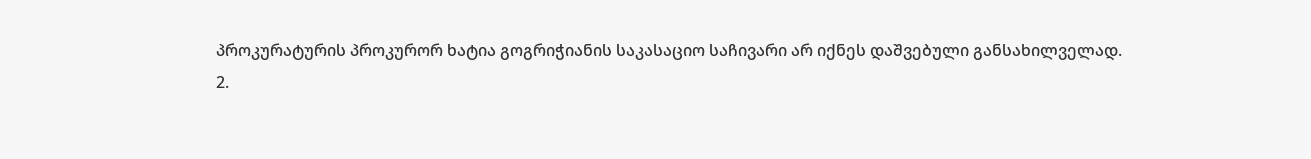პროკურატურის პროკურორ ხატია გოგრიჭიანის საკასაციო საჩივარი არ იქნეს დაშვებული განსახილველად.
2.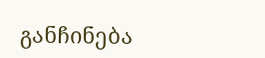განჩინება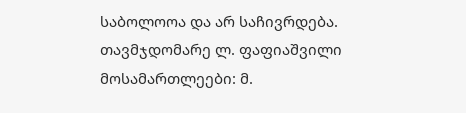საბოლოოა და არ საჩივრდება.
თავმჯდომარე ლ. ფაფიაშვილი
მოსამართლეები: მ.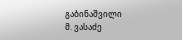გაბინაშვილი
მ. ვასაძე